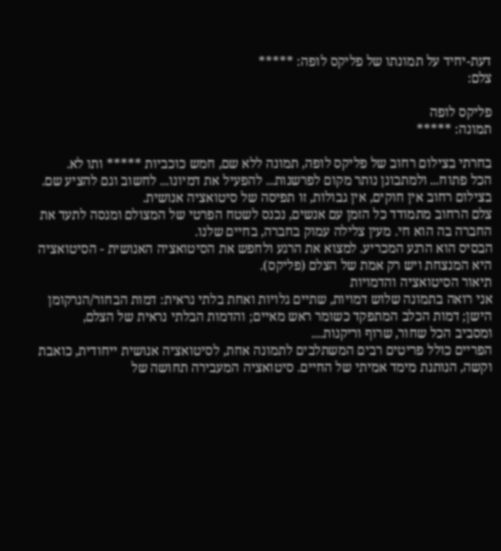דעת-יחיד על תמונתו של פליקס לופה: *****
צלם:

פליקס לופה
תמונה: *****

בחרתי בצילום רחוב של פליקס לופה, תמונה ללא שם, חמש כוכביות ***** ותו לא.
הכל פתוח... ולמתבונן נותר מקום לפרשנות... להפעיל את דמיונו... לחשוב וגם להציע שם.
בצילום רחוב אין חוקים, אין גבולות, זו תפיסה של סיטואציה אנושית.
צלם הרחוב מתמודד כל הזמן עם אנשים, נכנס לשטח הפרטי של המצולם ומנסה לתעד את החברה בה הוא חי. מעין צלילה עמוק בחברה, בחיים שלנו.
הבסיס הוא הרגע המכריע. למצוא את הרגע ולחפש את הסיטואציה האנושית - הסיטואציה היא המנצחת ויש רק אמת של הצלם (פליקס).
תיאור הסיטואציה והדמויות
אני רואה בתמונה שלוש דמויות, שתיים גלויות ואחת בלתי נראית: דמות הבחור/הנרקומן הישן; דמות הכלב המתפקד כשומר ראש מאיים; והדמות הבלתי נראית של הצלם,
ומסביב הכל שחור, שרוף וריקנות....
הפריים כולל פריטים רבים המשתלבים לתמונה אחת, לסיטואציה אנושית ייחודית, כואבת וקשה, הנותנת מימד אמיתי של החיים. סיטואציה המעבירה תחושה של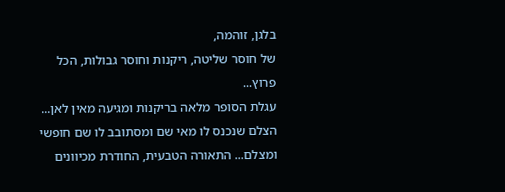בלגן, זוהמה,
של חוסר שליטה, ריקנות וחוסר גבולות, הכל פרוץ...
עגלת הסופר מלאה בריקנות ומגיעה מאין לאן... הצלם שנכנס לו מאי שם ומסתובב לו שם חופשי ומצלם... התאורה הטבעית, החודרת מכיוונים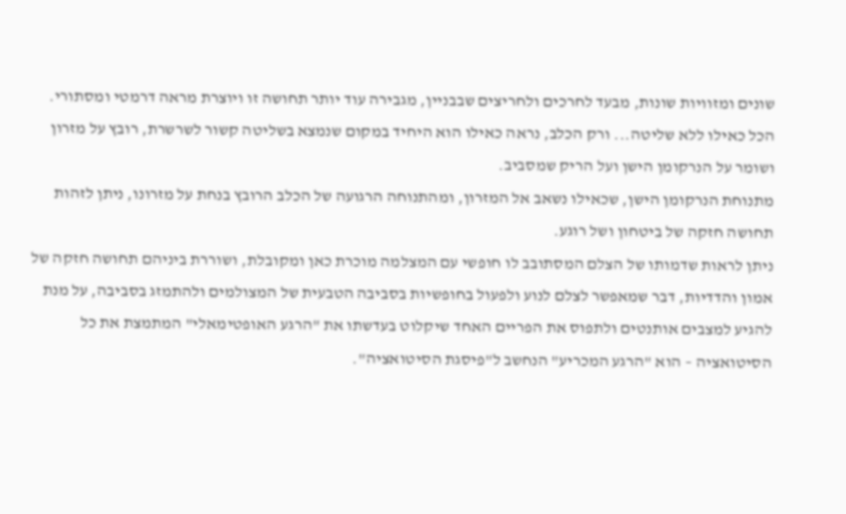שונים ומזוויות שונות, מבעד לחרכים ולחריצים שבבניין, מגבירה עוד יותר תחושה זו ויוצרת מראה דרמטי ומסתורי.
הכל כאילו ללא שליטה... ורק הכלב, נראה כאילו הוא היחיד במקום שנמצא בשליטה קשור לשרשרת, רובץ על מזרון ושומר על הנרקומן הישן ועל הריק שמסביב.
מתנוחת הנרקומן הישן, שכאילו נשאב אל המזרון, ומהתנוחה הרגועה של הכלב הרובץ בנחת על מזרונו, ניתן לזהות תחושה חזקה של ביטחון ושל רוגע.
ניתן לראות שדמותו של הצלם המסתובב לו חופשי עם המצלמה מוכרת כאן ומקובלת, ושוררת ביניהם תחושה חזקה של אמון והדדיות, דבר שמאפשר לצלם לנוע ולפעול בחופשיות בסביבה הטבעית של המצולמים ולהתמזג בסביבה, על מנת להגיע למצבים אותנטים ולתפוס את הפריים האחד שיקלוט בעדשתו את "הרגע האופטימאלי" המתמצת את כל הסיטואציה – הוא "הרגע המכריע" הנחשב ל"פיסגת הסיטואציה".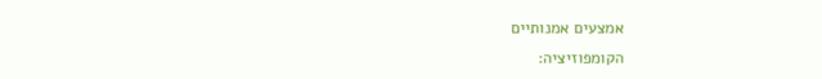אמצעים אמנותיים
הקומפוזיציה: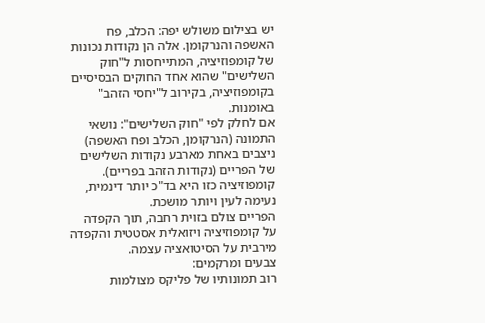יש בצילום משולש יפה: הכלב, פח האשפה והנרקומן. אלה הן נקודות נכונות של קומפוזיציה, המתייחסות ל"חוק השלישים" שהוא אחד החוקים הבסיסיים בקומפוזיציה, בקירוב ל"יחסי הזהב" באומנות.
אם לחלק לפי "חוק השלישים": נושאי התמונה (הנרקומן, הכלב ופח האשפה) ניצבים באחת מארבע נקודות השלישים של הפריים (נקודות הזהב בפריים). קומפוזיציה כזו היא בד"כ יותר דינמית, נעימה לעין ויותר מושכת.
הפריים צולם בזוית רחבה, תוך הקפדה על קומפוזיציה ויזואלית אסטטית והקפדה מירבית על הסיטואציה עצמה.
צבעים ומרקמים:
רוב תמונותיו של פליקס מצולמות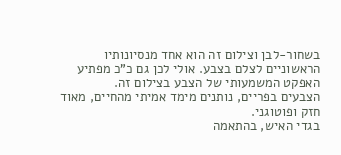בשחור-לבן וצילום זה הוא אחד מנסיונותיו הראשוניים לצלם בצבע. אולי לכן גם כ"כ מפתיע האפקט המשמעותי של הצבע בצילום זה.
הצבעים בפריים, נותנים מימד אמיתי מהחיים, מאוד חזק ופוטוגני.
בגדי האיש, בהתאמה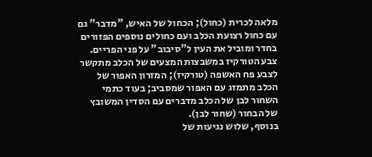מלאה לכרית (כחול); הכחול של האיש, "מדבר" גם עם כחול רצועת הכלב ועם כחולים נוספים הפזורים בחדר ומוביל את העין ל"סיבוב" על פני הפריים.
צבע הטורקיז במשבצות המצעים של הכלב מתקשר לצבע פח האשפה (טורקיז); המזרון האפור של הכלב מתמזג עם האפור שמסביב; בעוד כתמי השחור לבן של הכלב מדברים עם הסדין המשובץ של הבחור (שחור לבן).
בנוסף, שלוש נגיעות של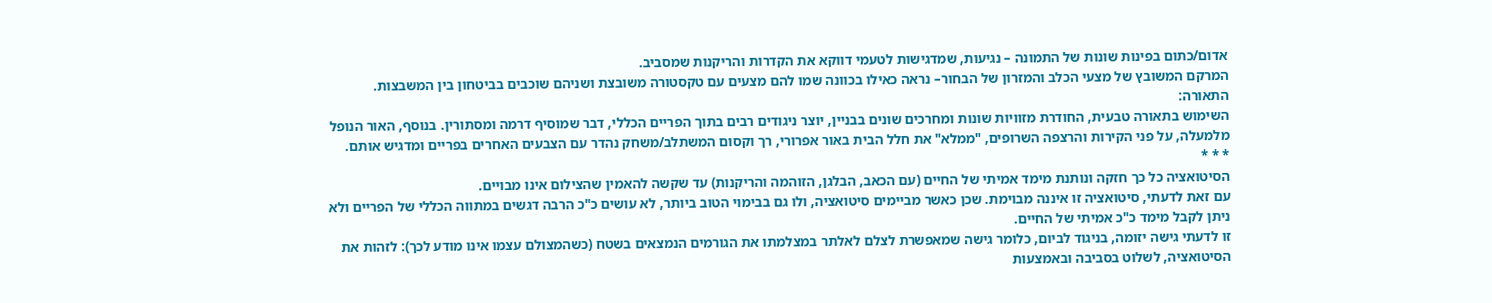אדום/כתום בפינות שונות של התמונה – נגיעות, שמדגישות לטעמי דווקא את הקדרות והריקנות שמסביב.
המרקם המשובץ של מצעי הכלב והמזרון של הבחור– נראה כאילו בכוונה שמו להם מצעים עם טקסטורה משובצת ושניהם שוכבים בביטחון בין המשבצות.
התאורה:
השימוש בתאורה טבעית, החודרת מזוויות שונות ומחרכים שונים בבניין, יוצר ניגודים רבים בתוך הפריים הכללי, דבר שמוסיף דרמה ומסתורין. בנוסף, האור הנופל מלמעלה, על פני הקירות והרצפה השרופים, "ממלא" את חלל הבית באור אפרורי, רך וקסום המשתלב/משחק נהדר עם הצבעים האחרים בפריים ומדגיש אותם.
* * *
הסיטואציה כל כך חזקה ונותנת מימד אמיתי של החיים (עם הכאב, הבלגן, הזוהמה והריקנות) עד שקשה להאמין שהצילום אינו מבויים.
עם זאת לדעתי, סיטואציה זו איננה מבוימת. שכן כאשר מביימים סיטואציה, ולו גם בבימוי הטוב ביותר, לא עושים כ"כ הרבה דגשים במתווה הכללי של הפריים ולא ניתן לקבל מימד כ"כ אמיתי של החיים.
זו לדעתי גישה יזומה, בניגוד לביום, כלומר גישה שמאפשרת לצלם לאלתר במצלמתו את הגורמים הנמצאים בשטח (כשהמצולם עצמו אינו מודע לכך): לזהות את הסיטואציה, לשלוט בסביבה ובאמצעות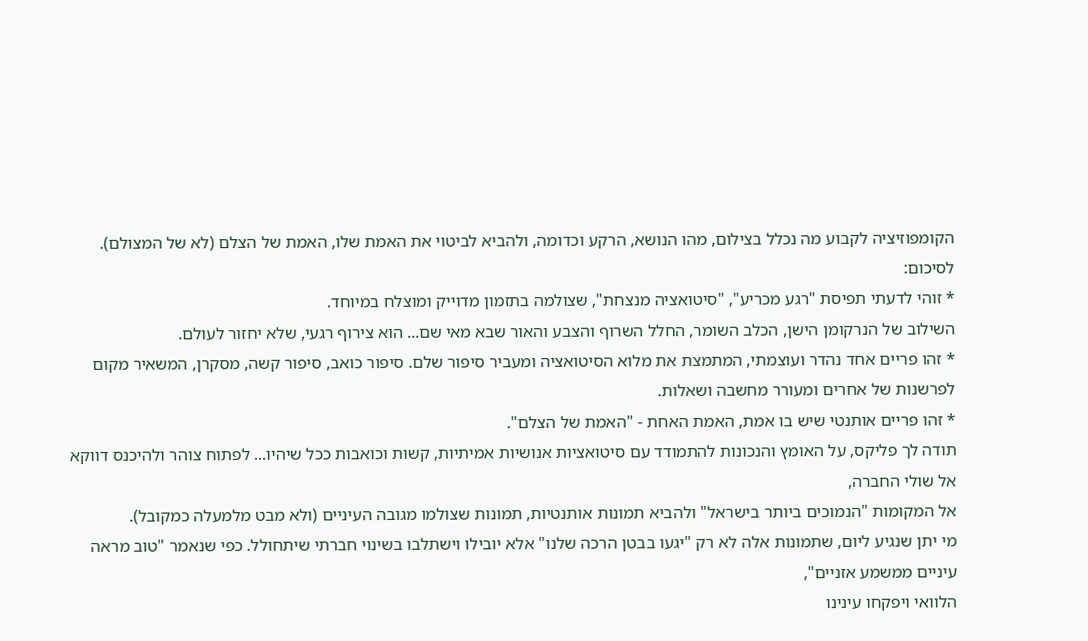הקומפוזיציה לקבוע מה נכלל בצילום, מהו הנושא, הרקע וכדומה, ולהביא לביטוי את האמת שלו, האמת של הצלם (לא של המצולם).
לסיכום:
* זוהי לדעתי תפיסת "רגע מכריע", "סיטואציה מנצחת", שצולמה בתזמון מדוייק ומוצלח במיוחד.
השילוב של הנרקומן הישן, הכלב השומר, החלל השרוף והצבע והאור שבא מאי שם... הוא צירוף רגעי, שלא יחזור לעולם.
* זהו פריים אחד נהדר ועוצמתי, המתמצת את מלוא הסיטואציה ומעביר סיפור שלם. סיפור כואב, סיפור קשה, מסקרן, המשאיר מקום לפרשנות של אחרים ומעורר מחשבה ושאלות.
* זהו פריים אותנטי שיש בו אמת, האמת האחת - "האמת של הצלם".
תודה לך פליקס, על האומץ והנכונות להתמודד עם סיטואציות אנושיות אמיתיות, קשות וכואבות ככל שיהיו... לפתוח צוהר ולהיכנס דווקא אל שולי החברה,
אל המקומות "הנמוכים ביותר בישראל" ולהביא תמונות אותנטיות, תמונות שצולמו מגובה העיניים (ולא מבט מלמעלה כמקובל).
מי יתן שנגיע ליום, שתמונות אלה לא רק "יגעו בבטן הרכה שלנו" אלא יובילו וישתלבו בשינוי חברתי שיתחולל. כפי שנאמר "טוב מראה עיניים ממשמע אזניים",
הלוואי ויפקחו עינינו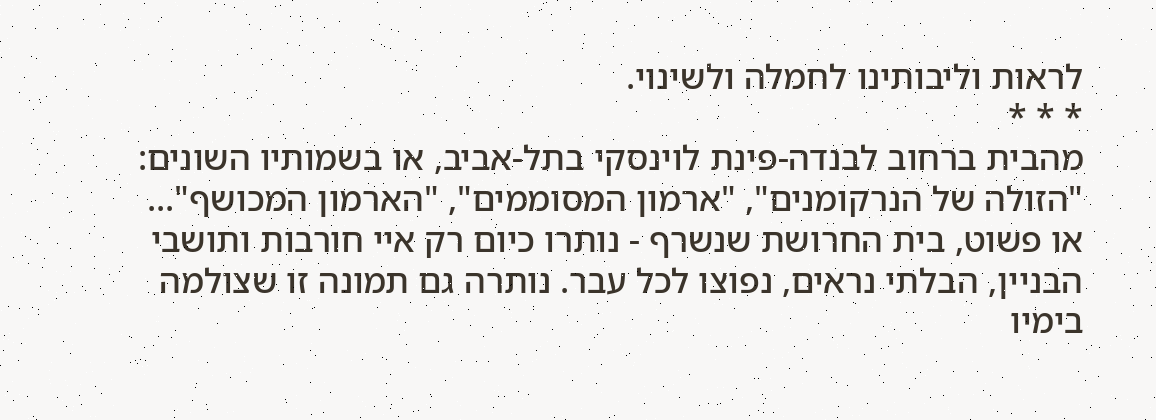לראות וליבותינו לחמלה ולשינוי.
* * *
מהבית ברחוב לבנדה-פינת לוינסקי בתל-אביב, או בשמותיו השונים: "הזולה של הנרקומנים", "ארמון המסוממים", "הארמון המכושף"... או פשוט, בית החרושת שנשרף - נותרו כיום רק איי חורבות ותושבי הבניין, הבלתי נראים, נפוצו לכל עבר. נותרה גם תמונה זו שצולמה בימיו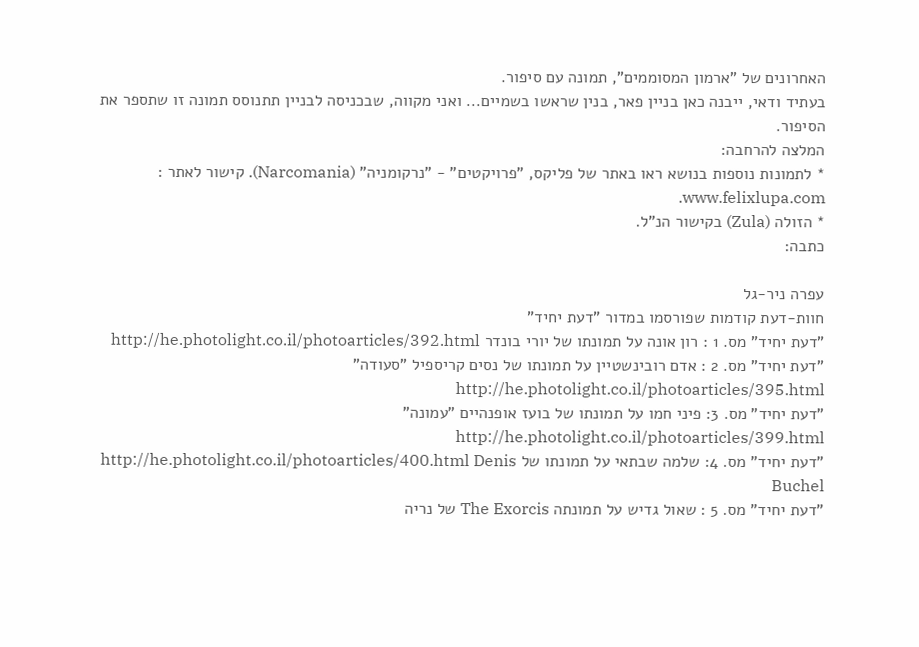האחרונים של "ארמון המסוממים", תמונה עם סיפור.
בעתיד ודאי, ייבנה כאן בניין פאר, בנין שראשו בשמיים... ואני מקווה, שבכניסה לבניין תתנוסס תמונה זו שתספר את הסיפור.
המלצה להרחבה:
* לתמונות נוספות בנושא ראו באתר של פליקס, "פרויקטים" - "נרקומניה" (Narcomania). קישור לאתר : www.felixlupa.com.
* הזולה (Zula) בקישור הנ"ל.
כתבה:

עפרה ניר-גל
חוות-דעת קודמות שפורסמו במדור "דעת יחיד"
"דעת יחיד" מס. 1 : רון אונה על תמונתו של יורי בונדר http://he.photolight.co.il/photoarticles/392.html
"דעת יחיד" מס. 2 : אדם רובינשטיין על תמונתו של נסים קריספיל "סעודה" http://he.photolight.co.il/photoarticles/395.html
"דעת יחיד" מס. 3: פיני חמו על תמונתו של בועז אופנהיים "עמונה" http://he.photolight.co.il/photoarticles/399.html
"דעת יחיד" מס. 4: שלמה שבתאי על תמונתו של http://he.photolight.co.il/photoarticles/400.html Denis Buchel
"דעת יחיד" מס. 5 : שאול גדיש על תמונתה The Exorcis של נריה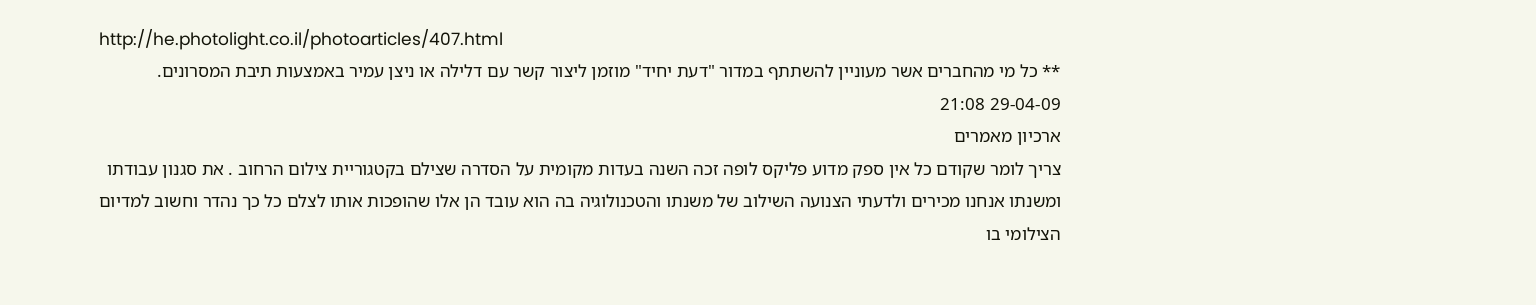http://he.photolight.co.il/photoarticles/407.html
** כל מי מהחברים אשר מעוניין להשתתף במדור "דעת יחיד" מוזמן ליצור קשר עם דלילה או ניצן עמיר באמצעות תיבת המסרונים.
29-04-09 21:08
ארכיון מאמרים
צריך לומר שקודם כל אין ספק מדוע פליקס לופה זכה השנה בעדות מקומית על הסדרה שצילם בקטגוריית צילום הרחוב . את סגנון עבודתו ומשנתו אנחנו מכירים ולדעתי הצנועה השילוב של משנתו והטכנולוגיה בה הוא עובד הן אלו שהופכות אותו לצלם כל כך נהדר וחשוב למדיום הצילומי בו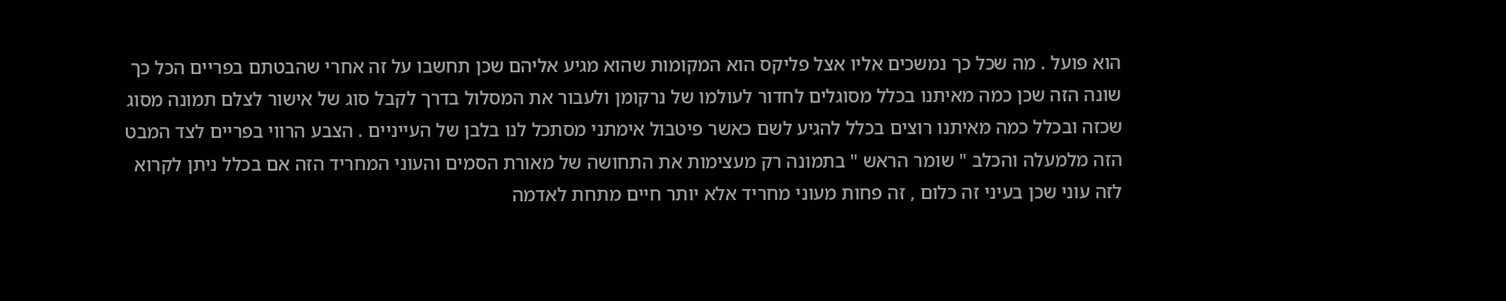הוא פועל . מה שכל כך נמשכים אליו אצל פליקס הוא המקומות שהוא מגיע אליהם שכן תחשבו על זה אחרי שהבטתם בפריים הכל כך שונה הזה שכן כמה מאיתנו בכלל מסוגלים לחדור לעולמו של נרקומן ולעבור את המסלול בדרך לקבל סוג של אישור לצלם תמונה מסוג שכזה ובכלל כמה מאיתנו רוצים בכלל להגיע לשם כאשר פיטבול אימתני מסתכל לנו בלבן של העייניים . הצבע הרווי בפריים לצד המבט הזה מלמעלה והכלב " שומר הראש " בתמונה רק מעצימות את התחושה של מאורת הסמים והעוני המחריד הזה אם בכלל ניתן לקרוא לזה עוני שכן בעיני זה כלום , זה פחות מעוני מחריד אלא יותר חיים מתחת לאדמה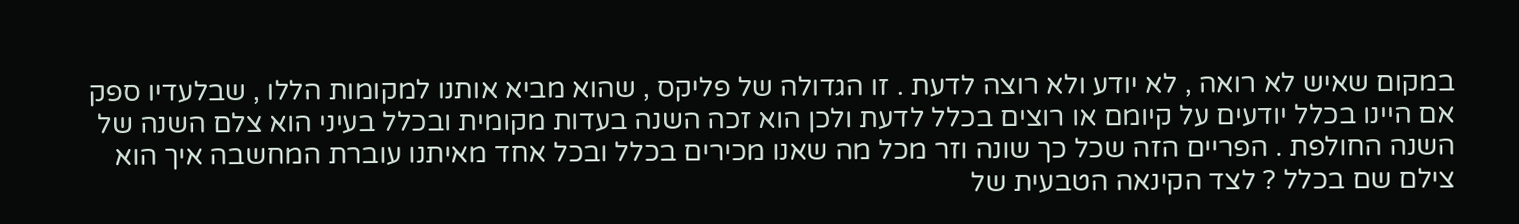במקום שאיש לא רואה , לא יודע ולא רוצה לדעת . זו הגדולה של פליקס , שהוא מביא אותנו למקומות הללו , שבלעדיו ספק אם היינו בכלל יודעים על קיומם או רוצים בכלל לדעת ולכן הוא זכה השנה בעדות מקומית ובכלל בעיני הוא צלם השנה של השנה החולפת . הפריים הזה שכל כך שונה וזר מכל מה שאנו מכירים בכלל ובכל אחד מאיתנו עוברת המחשבה איך הוא צילם שם בכלל ? לצד הקינאה הטבעית של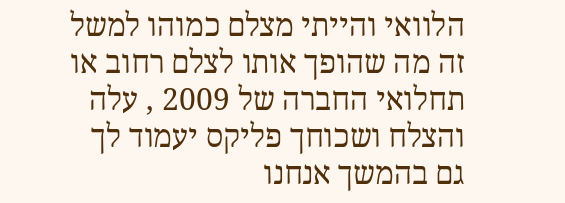הלוואי והייתי מצלם כמוהו למשל זה מה שהופך אותו לצלם רחוב או תחלואי החברה של 2009 , עלה והצלח ושכוחך פליקס יעמוד לך גם בהמשך אנחנו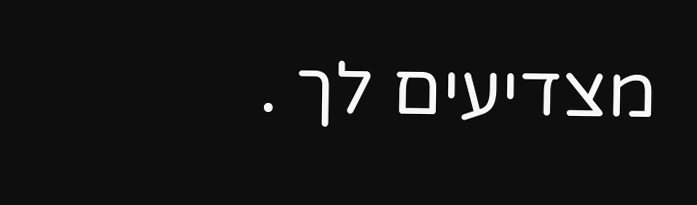מצדיעים לך .